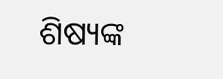ଶିଷ୍ୟଙ୍କ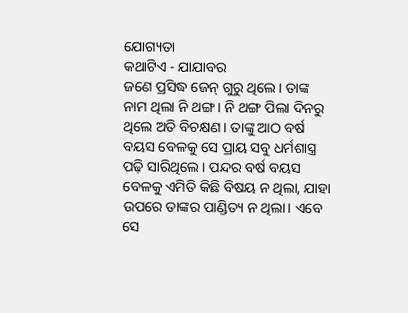ଯୋଗ୍ୟତା
କଥାଟିଏ - ଯାଯାବର
ଜଣେ ପ୍ରସିଦ୍ଧ ଜେନ୍ ଗୁରୁ ଥିଲେ। ତାଙ୍କ ନାମ ଥିଲା ନି ଥଙ୍ଗ। ନି ଥଙ୍ଗ ପିଲା ଦିନରୁ ଥିଲେ ଅତି ବିଚକ୍ଷଣ। ତାଙ୍କୁ ଆଠ ବର୍ଷ ବୟସ ବେଳକୁ ସେ ପ୍ରାୟ ସବୁ ଧର୍ମଶାସ୍ତ୍ର ପଢ଼ି ସାରିଥିଲେ। ପନ୍ଦର ବର୍ଷ ବୟସ ବେଳକୁ ଏମିତି କିଛି ବିଷୟ ନ ଥିଲା, ଯାହା ଉପରେ ତାଙ୍କର ପାଣ୍ଡିତ୍ୟ ନ ଥିଲା। ଏବେ ସେ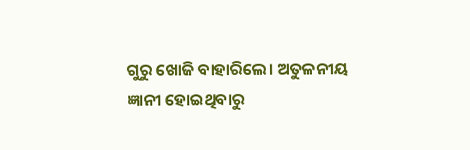ଗୁରୁ ଖୋଜି ବାହାରିଲେ। ଅତୁଳନୀୟ ଜ୍ଞାନୀ ହୋଇଥିବାରୁ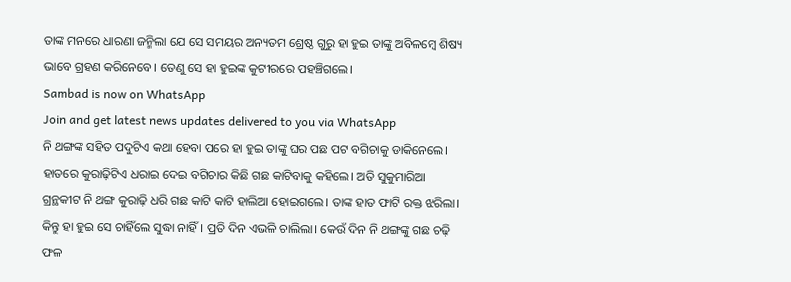ତାଙ୍କ ମନରେ ଧାରଣା ଜନ୍ମିଲା ଯେ ସେ ସମୟର ଅନ୍ୟତମ ଶ୍ରେଷ୍ଠ ଗୁରୁ ହା ହୁଇ ତାଙ୍କୁ ଅବିଳମ୍ବେ ଶିଷ୍ୟ ଭାବେ ଗ୍ରହଣ କରିନେବେ। ତେଣୁ ସେ ହା ହୁଇଙ୍କ କୁଟୀରରେ ପହଞ୍ଚିଗଲେ।
Sambad is now on WhatsApp
Join and get latest news updates delivered to you via WhatsApp
ନି ଥଙ୍ଗଙ୍କ ସହିତ ପଦୁଟିଏ କଥା ହେବା ପରେ ହା ହୁଇ ତାଙ୍କୁ ଘର ପଛ ପଟ ବଗିଚାକୁ ଡାକିନେଲେ। ହାତରେ କୁରାଢ଼ିଟିଏ ଧରାଇ ଦେଇ ବଗିଚାର କିଛି ଗଛ କାଟିବାକୁ କହିଲେ। ଅତି ସୁକୁମାରିଆ ଗ୍ରନ୍ଥକୀଟ ନି ଥଙ୍ଗ କୁରାଢ଼ି ଧରି ଗଛ କାଟି କାଟି ହାଲିଆ ହୋଇଗଲେ। ତାଙ୍କ ହାତ ଫାଟି ରକ୍ତ ଝରିଲା। କିନ୍ତୁ ହା ହୁଇ ସେ ଚାହିଁଲେ ସୁଦ୍ଧା ନାହିଁ। ପ୍ରତି ଦିନ ଏଭଳି ଚାଲିଲା। କେଉଁ ଦିନ ନି ଥଙ୍ଗଙ୍କୁ ଗଛ ଚଢ଼ି ଫଳ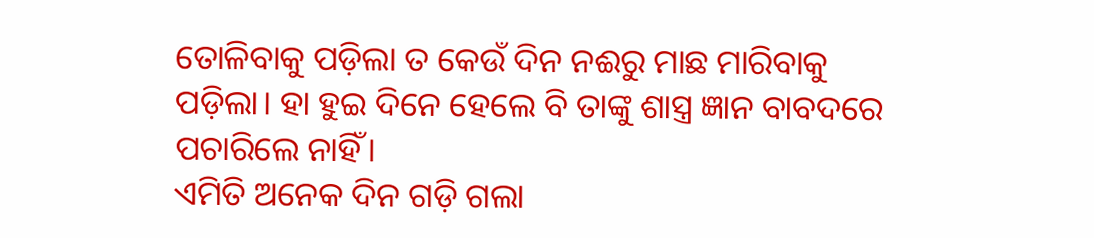ତୋଳିବାକୁ ପଡ଼ିଲା ତ କେଉଁ ଦିନ ନଈରୁ ମାଛ ମାରିବାକୁ ପଡ଼ିଲା। ହା ହୁଇ ଦିନେ ହେଲେ ବି ତାଙ୍କୁ ଶାସ୍ତ୍ର ଜ୍ଞାନ ବାବଦରେ ପଚାରିଲେ ନାହିଁ।
ଏମିତି ଅନେକ ଦିନ ଗଡ଼ି ଗଲା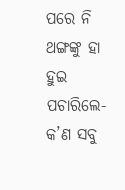ପରେ ନି ଥଙ୍ଗଙ୍କୁ ହା ହୁଇ ପଚାରିଲେ- କ’ଣ ସବୁ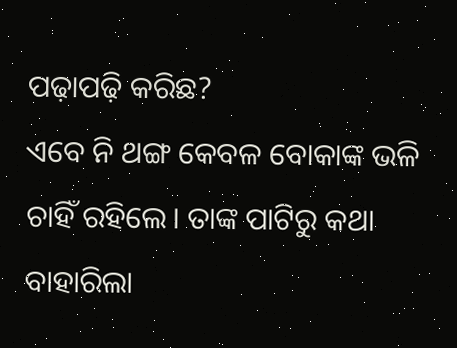ପଢ଼ାପଢ଼ି କରିଛ?
ଏବେ ନି ଥଙ୍ଗ କେବଳ ବୋକାଙ୍କ ଭଳି ଚାହିଁ ରହିଲେ। ତାଙ୍କ ପାଟିରୁ କଥା ବାହାରିଲା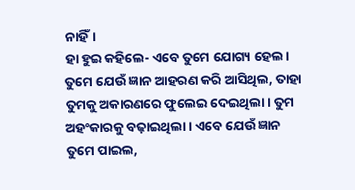ନାହିଁ।
ହା ହୁଇ କହିଲେ- ଏବେ ତୁମେ ଯୋଗ୍ୟ ହେଲ। ତୁମେ ଯେଉଁ ଜ୍ଞାନ ଆହରଣ କରି ଆସିଥିଲ, ତାହା ତୁମକୁ ଅକାରଣରେ ଫୁଲେଇ ଦେଇଥିଲା। ତୁମ ଅହଂକାରକୁ ବଢ଼ାଇଥିଲା। ଏବେ ଯେଉଁ ଜ୍ଞାନ ତୁମେ ପାଇଲ,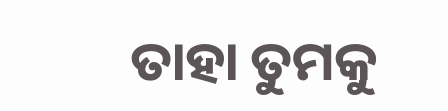ତାହା ତୁମକୁ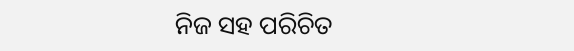ନିଜ ସହ ପରିଚିତ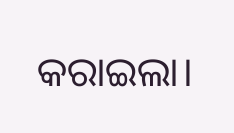କରାଇଲା।